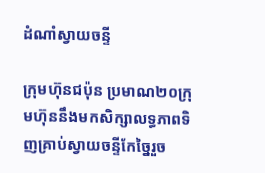ដំណាំស្វាយចន្ទី

ក្រុមហ៊ុនជប៉ុន ប្រមាណ២០ក្រុមហ៊ុននឹងមកសិក្សាលទ្ធភាពទិញគ្រាប់ស្វាយចន្ទីកែច្នៃរួច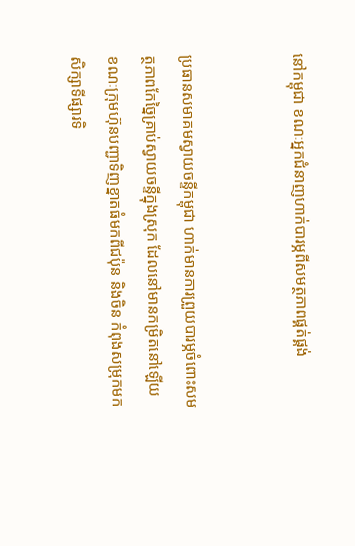នៅកម្ពុជា ខណៈអ្នកជំនាញហាក់បារម្ភពីសមត្ថភាពផ្គត់ផ្គង់


ប្រធានសមាគមស្វាយចន្ទីកម្ពុជា ហាក់មានការព្រួយបារម្ភចំពោះសមត្ថភាពកែច្នៃគ្រាប់ស្វាយចន្ទីក្នុងស្រុក ដែលនៅមានកម្រិតនៅឡើយ ខណៈក្រុមហ៊ុនបញ្ជាទិញខ្នាតធំមកពីជប៉ុន និងចិន កំពុងសម្រុកមកសិក្សាទីផ្សារទិ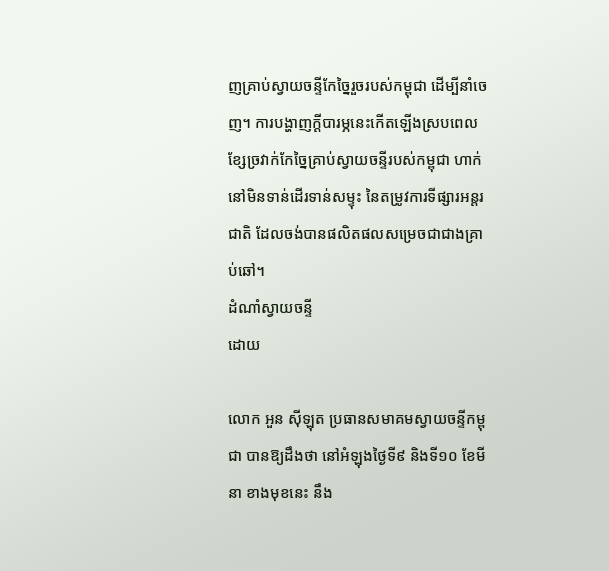ញគ្រាប់ស្វាយចន្ទីកែច្នៃរួចរបស់កម្ពុជា ដើម្បីនាំចេញ។ ការបង្ហាញក្តីបារម្ភនេះកើតឡើងស្របពេលខ្សែច្រវាក់កែច្នៃគ្រាប់ស្វាយចន្ទីរបស់កម្ពុជា ហាក់នៅមិនទាន់ដើរទាន់សម្ទុះ នៃតម្រូវការទីផ្សារអន្តរជាតិ ដែលចង់បានផលិតផលសម្រេចជាជាងគ្រាប់ឆៅ។
ដំណាំស្វាយចន្ទី
ដោយ

លោក អួន ស៊ីឡុត ប្រធានសមាគមស្វាយចន្ទីកម្ពុជា បានឱ្យដឹងថា នៅអំឡុងថ្ងៃទី៩ និងទី១០ ខែមីនា ខាងមុខនេះ នឹង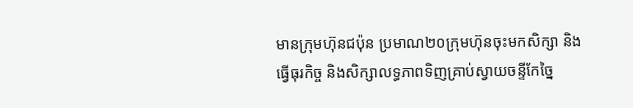មានក្រុមហ៊ុនជប៉ុន ប្រមាណ២០ក្រុមហ៊ុនចុះមកសិក្សា និងធ្វើធុរកិច្ច និងសិក្សាលទ្ធភាពទិញគ្រាប់ស្វាយចន្ទីកែច្នៃ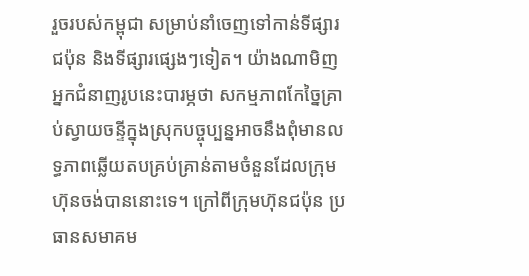រួចរបស់កម្ពុជា សម្រាប់នាំចេញទៅកាន់ទីផ្សារជប៉ុន និងទីផ្សារផ្សេងៗទៀត។ យ៉ាងណាមិញ អ្នកជំនាញរូបនេះបារម្ភថា សកម្មភាពកែច្នៃគ្រាប់ស្វាយចន្ទីក្នុងស្រុកបច្ចុប្បន្នអាចនឹងពុំមានលទ្ធភាពឆ្លើយតបគ្រប់គ្រាន់តាមចំនួនដែលក្រុមហ៊ុនចង់បាននោះទេ។ ក្រៅពីក្រុមហ៊ុនជប៉ុន ប្រធានសមាគម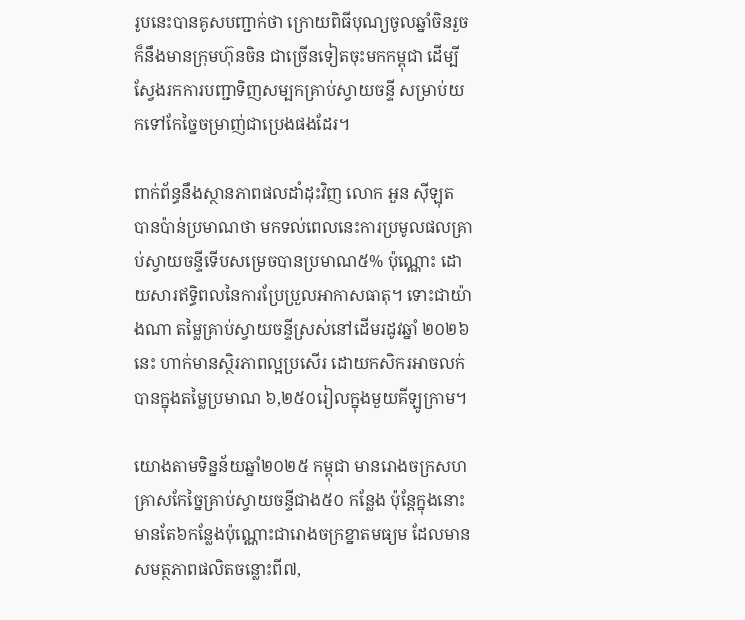រូបនេះបានគូសបញ្ជាក់ថា ក្រោយពិធីបុណ្យចូលឆ្នាំចិនរួច ក៏នឹងមានក្រុមហ៊ុនចិន ជាច្រើនទៀតចុះមកកម្ពុជា ដើម្បីស្វែងរកការបញ្ជាទិញសម្បកគ្រាប់ស្វាយចន្ទី សម្រាប់យកទៅកែច្នៃចម្រាញ់ជាប្រេងផងដែរ។

ពាក់ព័ន្ធនឹងស្ថានភាពផលដាំដុះវិញ លោក អួន ស៊ីឡុត បានប៉ាន់ប្រមាណថា មកទល់ពេលនេះការប្រមូលផលគ្រាប់ស្វាយចន្ទីទើបសម្រេចបានប្រមាណ៥% ប៉ុណ្ណោះ ដោយសារឥទ្ធិពលនៃការប្រែប្រួលអាកាសធាតុ។ ទោះជាយ៉ាងណា តម្លៃគ្រាប់ស្វាយចន្ទីស្រស់នៅដើមរដូវឆ្នាំ ២០២៦ នេះ ហាក់មានស្ថិរភាពល្អប្រសើរ ដោយកសិករអាចលក់បានក្នុងតម្លៃប្រមាណ ៦,២៥០រៀលក្នុងមួយគីឡូក្រាម។

យោងតាមទិន្នន័យឆ្នាំ២០២៥ កម្ពុជា មានរោងចក្រសហគ្រាសកែច្នៃគ្រាប់ស្វាយចន្ទីជាង៥០ កន្លែង ប៉ុន្តែក្នុងនោះមានតែ៦កន្លែងប៉ុណ្ណោះជារោងចក្រខ្នាតមធ្យម ដែលមានសមត្ថភាពផលិតចន្លោះពី៧,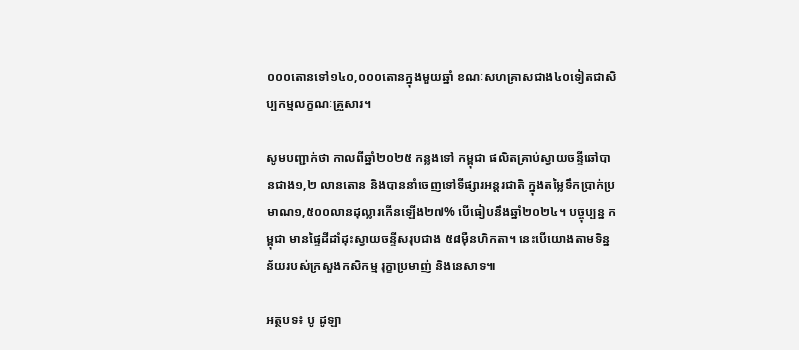០០០តោនទៅ១៤០,០០០តោនក្នុងមួយឆ្នាំ ខណៈសហគ្រាសជាង៤០ទៀតជាសិប្បកម្មលក្ខណៈគ្រួសារ។

សូមបញ្ជាក់ថា កាលពីឆ្នាំ២០២៥ កន្លងទៅ កម្ពុជា ផលិតគ្រាប់ស្វាយចន្ទីឆៅបានជាង១,២ លានតោន និងបាននាំចេញទៅទីផ្សារអន្តរជាតិ ក្នុងតម្លៃទឹកប្រាក់ប្រមាណ១,៥០០លានដុល្លារកើនឡើង២៧% បើធៀបនឹងឆ្នាំ២០២៤។ បច្ចុប្បន្ន កម្ពុជា មានផ្ទៃដីដាំដុះស្វាយចន្ទីសរុបជាង ៥៨ម៉ឺនហិកតា។ នេះបើយោងតាមទិន្នន័យរបស់ក្រសួងកសិកម្ម រុក្ខាប្រមាញ់ និងនេសាទ៕

អត្ថបទ៖ បូ ដូឡា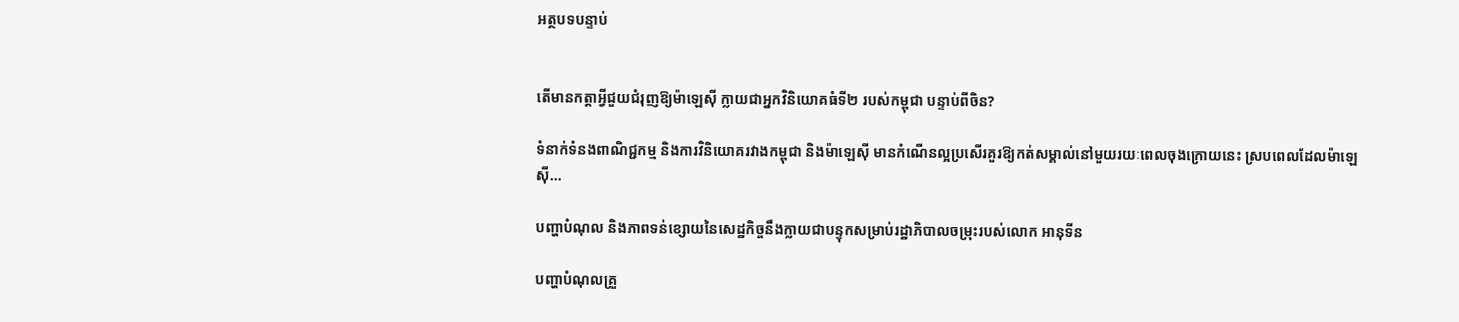អត្ថបទបន្ទាប់


តើមានកត្តាអ្វីជួយជំរុញឱ្យម៉ាឡេស៊ី ក្លាយជាអ្នកវិនិយោគធំទី២ របស់កម្ពុជា បន្ទាប់ពីចិន?

ទំនាក់ទំនងពាណិជ្ជកម្ម និងការវិនិយោគរវាងកម្ពុជា និងម៉ាឡេស៊ី មានកំណើនល្អប្រសើរគួរឱ្យកត់សម្គាល់នៅមួយរយៈពេលចុងក្រោយនេះ ស្របពេលដែលម៉ាឡេស៊ី…

បញ្ហាបំណុល និងភាពទន់ខ្សោយនៃសេដ្ឋកិច្ចនឹងក្លាយជាបន្ទុកសម្រាប់រដ្ឋាភិបាលចម្រុះរបស់លោក អានុទីន

បញ្ហាបំណុលគ្រួ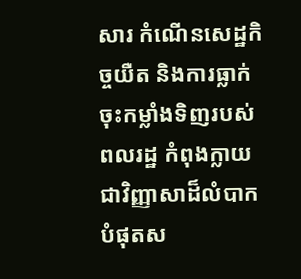សារ កំណើនសេដ្ឋកិច្ចយឺត និងការធ្លាក់ចុះកម្លាំងទិញរបស់ពលរដ្ឋ កំពុងក្លាយជាវិញ្ញាសាដ៏លំបាកបំផុតស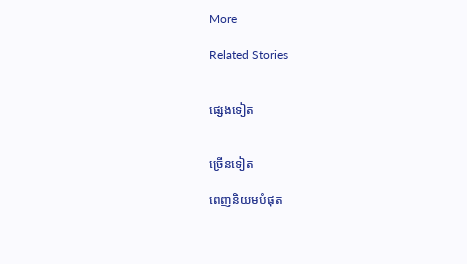More

Related Stories


ផ្សេងទៀត


ច្រើនទៀត

ពេញនិយមបំផុត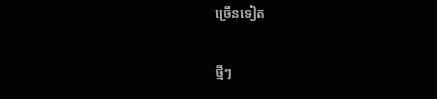ច្រើនទៀត

ថ្មីៗ